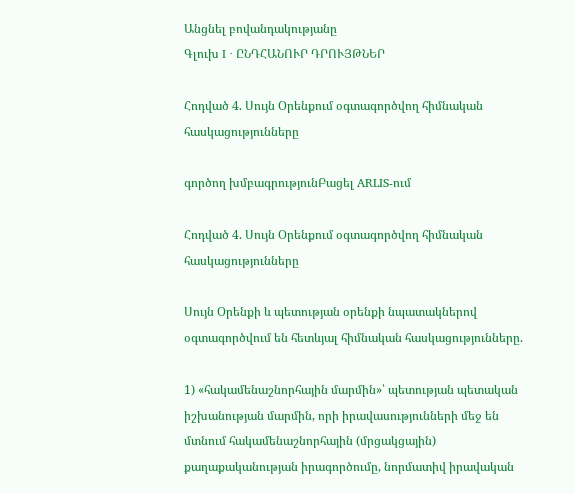Անցնել բովանդակությանը
Գլուխ I · ԸՆԴՀԱՆՈՒՐ ԴՐՈՒՅԹՆԵՐ

Հոդված 4. Սույն Օրենքում օգտագործվող հիմնական հասկացությունները

գործող խմբագրությունԲացել ARLIS-ում

Հոդված 4. Սույն Օրենքում օգտագործվող հիմնական հասկացությունները

Սույն Օրենքի և պետության օրենքի նպատակներով օգտագործվում են հետևյալ հիմնական հասկացությունները.

1) «հակամենաշնորհային մարմին»՝ պետության պետական իշխանության մարմին, որի իրավասությունների մեջ են մտնում հակամենաշնորհային (մրցակցային) քաղաքականության իրագործումը, նորմատիվ իրավական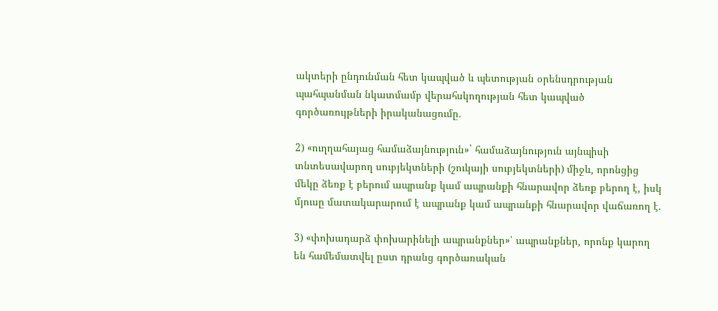ակտերի ընդունման հետ կապված և պետության օրենսդրության պահպանման նկատմամբ վերահսկողության հետ կապված գործառույթների իրականացումը.

2) «ուղղահայաց համաձայնություն»` համաձայնություն այնպիսի տնտեսավարող սուբյեկտների (շուկայի սուբյեկտների) միջև, որոնցից մեկը ձեռք է բերում ապրանք կամ ապրանքի հնարավոր ձեռք բերող է, իսկ մյուսը մատակարարում է ապրանք կամ ապրանքի հնարավոր վաճառող է.

3) «փոխադարձ փոխարինելի ապրանքներ»՝ ապրանքներ, որոնք կարող են համեմատվել ըստ դրանց գործառական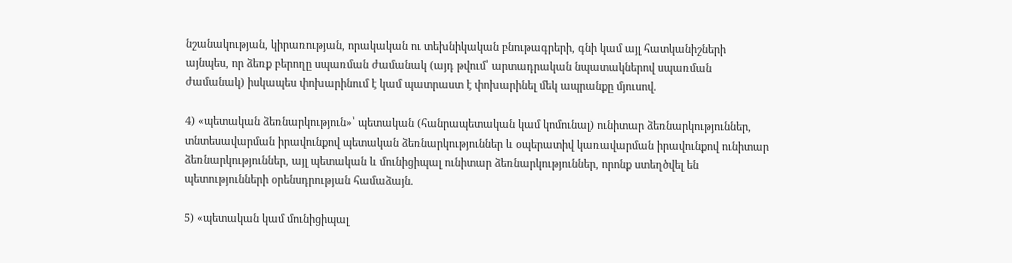նշանակության, կիրառության, որակական ու տեխնիկական բնութագրերի, գնի կամ այլ հատկանիշների այնպես, որ ձեռք բերողը սպառման ժամանակ (այդ թվում՝ արտադրական նպատակներով սպառման ժամանակ) իսկապես փոխարինում է կամ պատրաստ է փոխարինել մեկ ապրանքը մյուսով.

4) «պետական ձեռնարկություն»՝ պետական (հանրապետական կամ կոմունալ) ունիտար ձեռնարկություններ, տնտեսավարման իրավունքով պետական ձեռնարկություններ և օպերատիվ կառավարման իրավունքով ունիտար ձեռնարկություններ, այլ պետական և մունիցիպալ ունիտար ձեռնարկություններ, որոնք ստեղծվել են պետությունների օրենսդրության համաձայն.

5) «պետական կամ մունիցիպալ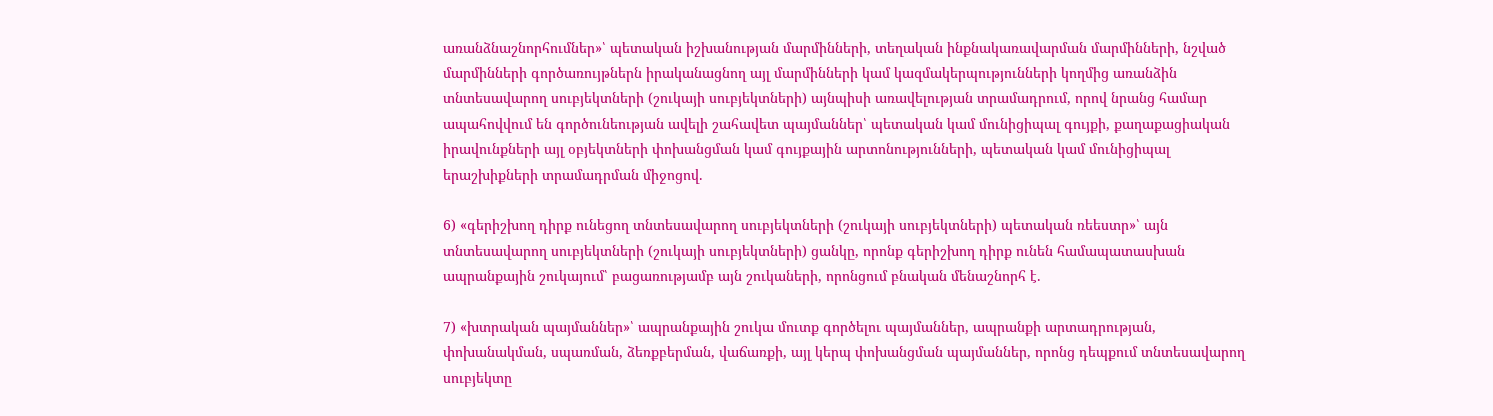առանձնաշնորհումներ»՝ պետական իշխանության մարմինների, տեղական ինքնակառավարման մարմինների, նշված մարմինների գործառույթներն իրականացնող այլ մարմինների կամ կազմակերպությունների կողմից առանձին տնտեսավարող սուբյեկտների (շուկայի սուբյեկտների) այնպիսի առավելության տրամադրում, որով նրանց համար ապահովվում են գործունեության ավելի շահավետ պայմաններ՝ պետական կամ մունիցիպալ գույքի, քաղաքացիական իրավունքների այլ օբյեկտների փոխանցման կամ գույքային արտոնությունների, պետական կամ մունիցիպալ երաշխիքների տրամադրման միջոցով.

6) «գերիշխող դիրք ունեցող տնտեսավարող սուբյեկտների (շուկայի սուբյեկտների) պետական ռեեստր»՝ այն տնտեսավարող սուբյեկտների (շուկայի սուբյեկտների) ցանկը, որոնք գերիշխող դիրք ունեն համապատասխան ապրանքային շուկայում՝ բացառությամբ այն շուկաների, որոնցում բնական մենաշնորհ է.

7) «խտրական պայմաններ»՝ ապրանքային շուկա մուտք գործելու պայմաններ, ապրանքի արտադրության, փոխանակման, սպառման, ձեռքբերման, վաճառքի, այլ կերպ փոխանցման պայմաններ, որոնց դեպքում տնտեսավարող սուբյեկտը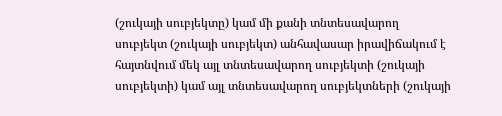(շուկայի սուբյեկտը) կամ մի քանի տնտեսավարող սուբյեկտ (շուկայի սուբյեկտ) անհավասար իրավիճակում է հայտնվում մեկ այլ տնտեսավարող սուբյեկտի (շուկայի սուբյեկտի) կամ այլ տնտեսավարող սուբյեկտների (շուկայի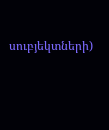սուբյեկտների)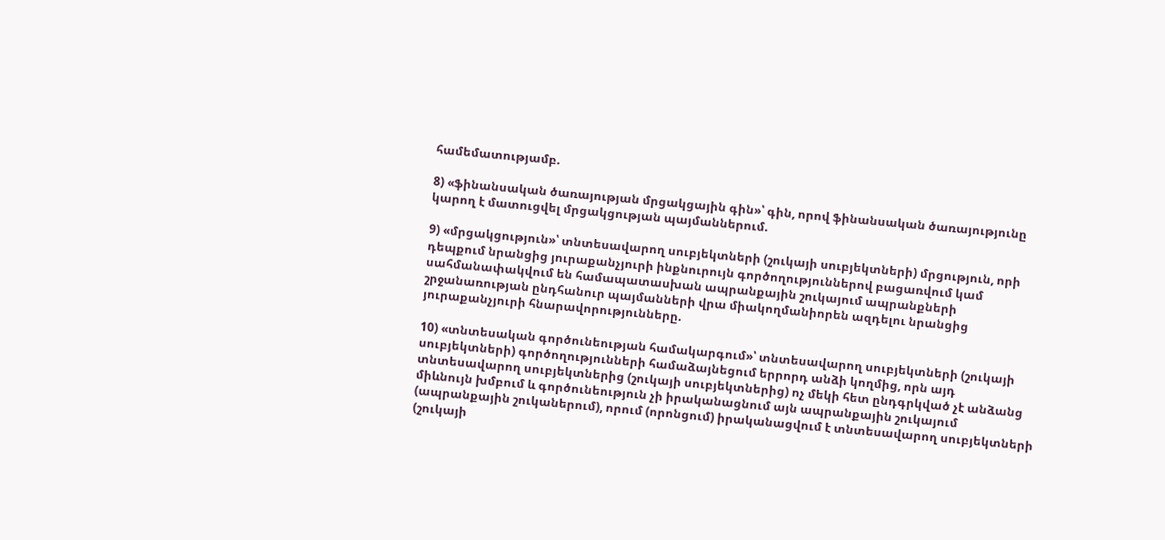համեմատությամբ.

8) «ֆինանսական ծառայության մրցակցային գին»՝ գին, որով ֆինանսական ծառայությունը կարող է մատուցվել մրցակցության պայմաններում.

9) «մրցակցություն»՝ տնտեսավարող սուբյեկտների (շուկայի սուբյեկտների) մրցություն, որի դեպքում նրանցից յուրաքանչյուրի ինքնուրույն գործողություններով բացառվում կամ սահմանափակվում են համապատասխան ապրանքային շուկայում ապրանքների շրջանառության ընդհանուր պայմանների վրա միակողմանիորեն ազդելու նրանցից յուրաքանչյուրի հնարավորությունները.

10) «տնտեսական գործունեության համակարգում»՝ տնտեսավարող սուբյեկտների (շուկայի սուբյեկտների) գործողությունների համաձայնեցում երրորդ անձի կողմից, որն այդ տնտեսավարող սուբյեկտներից (շուկայի սուբյեկտներից) ոչ մեկի հետ ընդգրկված չէ անձանց միևնույն խմբում և գործունեություն չի իրականացնում այն ապրանքային շուկայում (ապրանքային շուկաներում), որում (որոնցում) իրականացվում է տնտեսավարող սուբյեկտների (շուկայի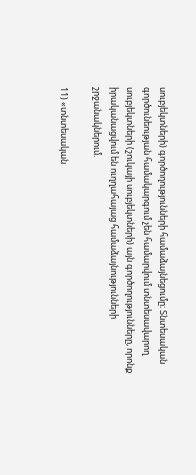սուբյեկտների) գործողությունների համաձայնեցումը։ Տնտեսական գործունեության համակարգում չեն համարվում տնտեսավարող սուբյեկտների (շուկայի սուբյեկտների) այն գործողությունները, որոնք իրականացվում են ուղղահայաց համաձայնությունների շրջանակներում.

11) «տնտեսական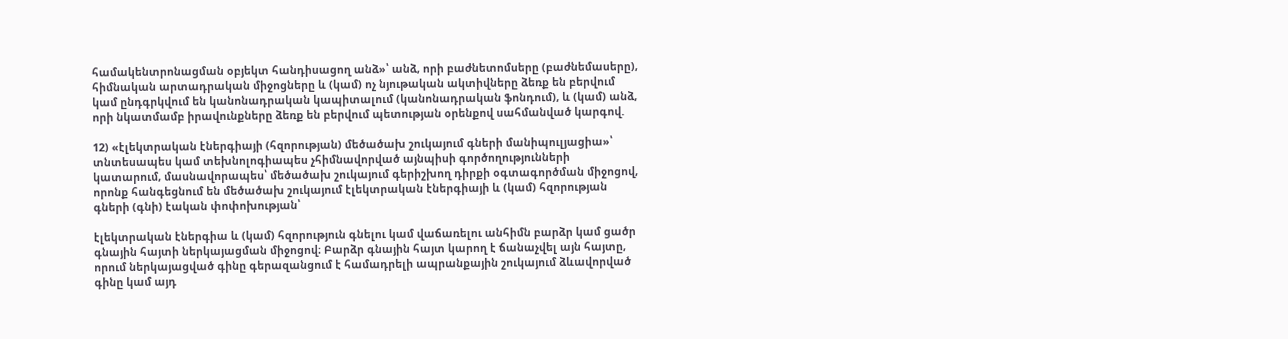համակենտրոնացման օբյեկտ հանդիսացող անձ»՝ անձ, որի բաժնետոմսերը (բաժնեմասերը), հիմնական արտադրական միջոցները և (կամ) ոչ նյութական ակտիվները ձեռք են բերվում կամ ընդգրկվում են կանոնադրական կապիտալում (կանոնադրական ֆոնդում), և (կամ) անձ, որի նկատմամբ իրավունքները ձեռք են բերվում պետության օրենքով սահմանված կարգով.

12) «էլեկտրական էներգիայի (հզորության) մեծածախ շուկայում գների մանիպուլյացիա»՝ տնտեսապես կամ տեխնոլոգիապես չհիմնավորված այնպիսի գործողությունների կատարում, մասնավորապես՝ մեծածախ շուկայում գերիշխող դիրքի օգտագործման միջոցով, որոնք հանգեցնում են մեծածախ շուկայում էլեկտրական էներգիայի և (կամ) հզորության գների (գնի) էական փոփոխության՝

էլեկտրական էներգիա և (կամ) հզորություն գնելու կամ վաճառելու անհիմն բարձր կամ ցածր գնային հայտի ներկայացման միջոցով։ Բարձր գնային հայտ կարող է ճանաչվել այն հայտը, որում ներկայացված գինը գերազանցում է համադրելի ապրանքային շուկայում ձևավորված գինը կամ այդ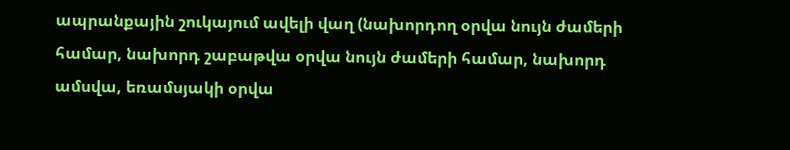ապրանքային շուկայում ավելի վաղ (նախորդող օրվա նույն ժամերի համար, նախորդ շաբաթվա օրվա նույն ժամերի համար, նախորդ ամսվա, եռամսյակի օրվա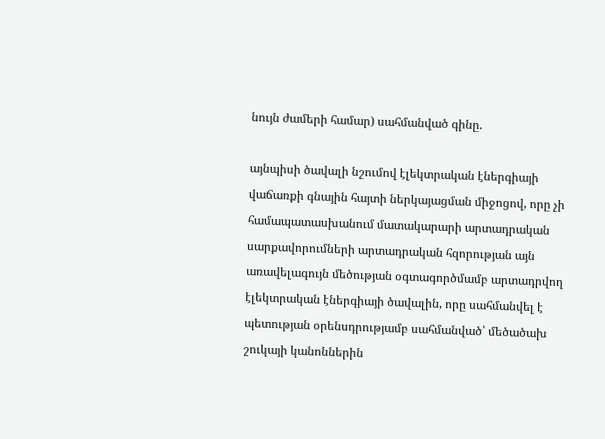նույն ժամերի համար) սահմանված գինը.

այնպիսի ծավալի նշումով էլեկտրական էներգիայի վաճառքի գնային հայտի ներկայացման միջոցով, որը չի համապատասխանում մատակարարի արտադրական սարքավորումների արտադրական հզորության այն առավելագույն մեծության օգտագործմամբ արտադրվող էլեկտրական էներգիայի ծավալին, որը սահմանվել է պետության օրենսդրությամբ սահմանված՝ մեծածախ շուկայի կանոններին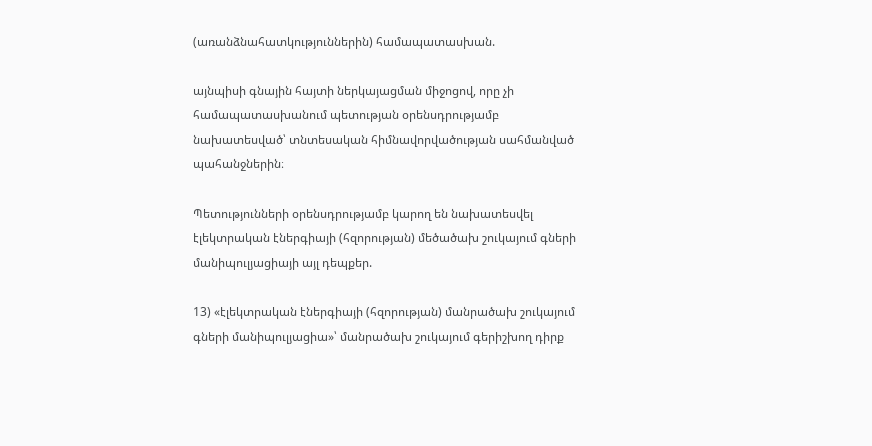(առանձնահատկություններին) համապատասխան.

այնպիսի գնային հայտի ներկայացման միջոցով, որը չի համապատասխանում պետության օրենսդրությամբ նախատեսված՝ տնտեսական հիմնավորվածության սահմանված պահանջներին։

Պետությունների օրենսդրությամբ կարող են նախատեսվել էլեկտրական էներգիայի (հզորության) մեծածախ շուկայում գների մանիպուլյացիայի այլ դեպքեր.

13) «էլեկտրական էներգիայի (հզորության) մանրածախ շուկայում գների մանիպուլյացիա»՝ մանրածախ շուկայում գերիշխող դիրք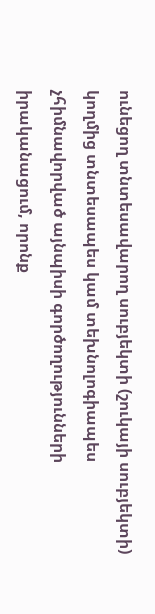ունեցող տնտեսավարող սուբյեկտի (շուկայի սուբյեկտի) կողմից տնտեսապես կամ տեխնոլոգիապես չհիմնավորված այնպիսի գործողությունների իրականացում, որոնք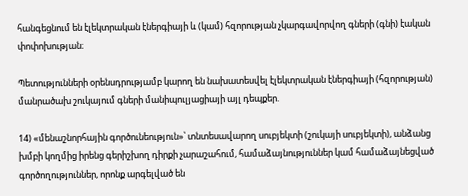հանգեցնում են էլեկտրական էներգիայի և (կամ) հզորության չկարգավորվող գների (գնի) էական փոփոխության։

Պետությունների օրենսդրությամբ կարող են նախատեսվել էլեկտրական էներգիայի (հզորության) մանրածախ շուկայում գների մանիպուլյացիայի այլ դեպքեր.

14) «մենաշնորհային գործունեություն»՝ տնտեսավարող սուբյեկտի (շուկայի սուբյեկտի), անձանց խմբի կողմից իրենց գերիշխող դիրքի չարաշահում, համաձայնություններ կամ համաձայնեցված գործողություններ, որոնք արգելված են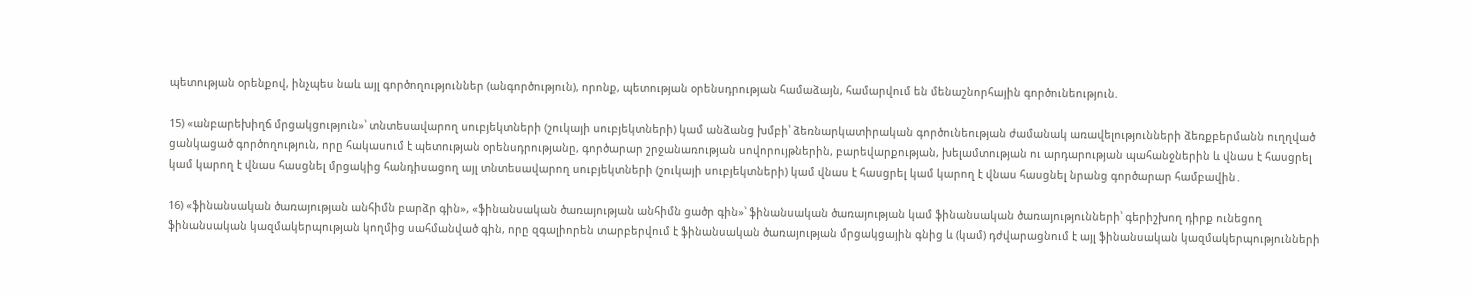պետության օրենքով, ինչպես նաև այլ գործողություններ (անգործություն), որոնք, պետության օրենսդրության համաձայն, համարվում են մենաշնորհային գործունեություն.

15) «անբարեխիղճ մրցակցություն»՝ տնտեսավարող սուբյեկտների (շուկայի սուբյեկտների) կամ անձանց խմբի՝ ձեռնարկատիրական գործունեության ժամանակ առավելությունների ձեռքբերմանն ուղղված ցանկացած գործողություն, որը հակասում է պետության օրենսդրությանը, գործարար շրջանառության սովորույթներին, բարեվարքության, խելամտության ու արդարության պահանջներին և վնաս է հասցրել կամ կարող է վնաս հասցնել մրցակից հանդիսացող այլ տնտեսավարող սուբյեկտների (շուկայի սուբյեկտների) կամ վնաս է հասցրել կամ կարող է վնաս հասցնել նրանց գործարար համբավին․

16) «ֆինանսական ծառայության անհիմն բարձր գին», «ֆինանսական ծառայության անհիմն ցածր գին»՝ ֆինանսական ծառայության կամ ֆինանսական ծառայությունների՝ գերիշխող դիրք ունեցող ֆինանսական կազմակերպության կողմից սահմանված գին, որը զգալիորեն տարբերվում է ֆինանսական ծառայության մրցակցային գնից և (կամ) դժվարացնում է այլ ֆինանսական կազմակերպությունների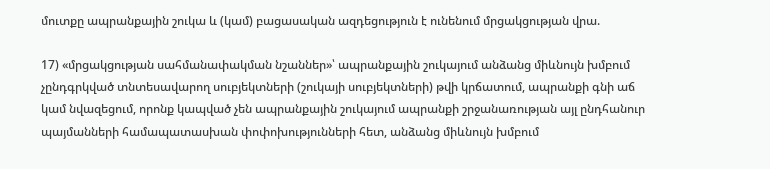մուտքը ապրանքային շուկա և (կամ) բացասական ազդեցություն է ունենում մրցակցության վրա.

17) «մրցակցության սահմանափակման նշաններ»՝ ապրանքային շուկայում անձանց միևնույն խմբում չընդգրկված տնտեսավարող սուբյեկտների (շուկայի սուբյեկտների) թվի կրճատում, ապրանքի գնի աճ կամ նվազեցում, որոնք կապված չեն ապրանքային շուկայում ապրանքի շրջանառության այլ ընդհանուր պայմանների համապատասխան փոփոխությունների հետ, անձանց միևնույն խմբում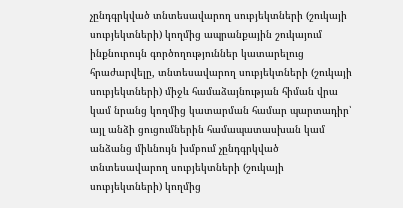չընդգրկված տնտեսավարող սուբյեկտների (շուկայի սուբյեկտների) կողմից ապրանքային շուկայում ինքնուրույն գործողություններ կատարելուց հրաժարվելը, տնտեսավարող սուբյեկտների (շուկայի սուբյեկտների) միջև համաձայնության հիման վրա կամ նրանց կողմից կատարման համար պարտադիր՝ այլ անձի ցուցումներին համապատասխան կամ անձանց միևնույն խմբում չընդգրկված տնտեսավարող սուբյեկտների (շուկայի սուբյեկտների) կողմից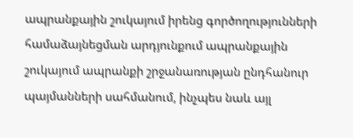ապրանքային շուկայում իրենց գործողությունների համաձայնեցման արդյունքում ապրանքային շուկայում ապրանքի շրջանառության ընդհանուր պայմանների սահմանում, ինչպես նաև այլ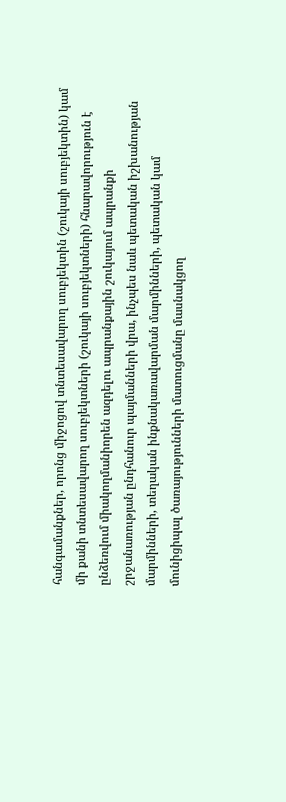հանգամանքներ, որոնց միջոցով տնտեսավարող սուբյեկտին (շուկայի սուբյեկտին) կամ մի քանի տնտեսավարող սուբյեկտների (շուկայի սուբյեկտների) հնարավորություն է ընձեռվում միակողմանիորեն ազդելու ապրանքային շուկայում ապրանքի շրջանառության ընդհանուր պայմանների վրա, ինչպես նաև պետական իշխանության մարմինների, տեղական ինքնակառավարման մարմինների, պետական կամ մունիցիպալ ծառայությունների մատուցմանը մասնակցող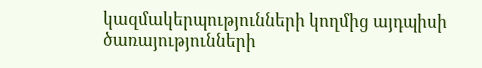կազմակերպությունների կողմից այդպիսի ծառայությունների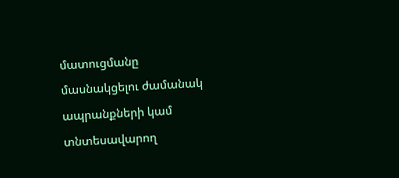մատուցմանը մասնակցելու ժամանակ ապրանքների կամ տնտեսավարող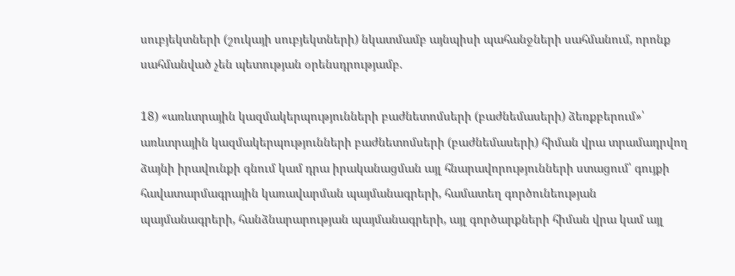սուբյեկտների (շուկայի սուբյեկտների) նկատմամբ այնպիսի պահանջների սահմանում, որոնք սահմանված չեն պետության օրենսդրությամբ.

18) «առևտրային կազմակերպությունների բաժնետոմսերի (բաժնեմասերի) ձեռքբերում»՝ առևտրային կազմակերպությունների բաժնետոմսերի (բաժնեմասերի) հիման վրա տրամադրվող ձայնի իրավունքի գնում կամ դրա իրականացման այլ հնարավորությունների ստացում՝ գույքի հավատարմագրային կառավարման պայմանագրերի, համատեղ գործունեության պայմանագրերի, հանձնարարության պայմանագրերի, այլ գործարքների հիման վրա կամ այլ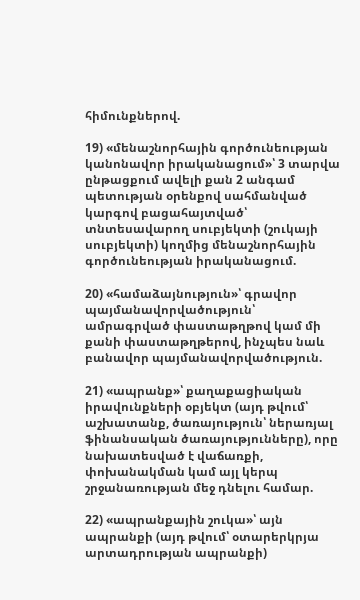հիմունքներով.

19) «մենաշնորհային գործունեության կանոնավոր իրականացում»՝ 3 տարվա ընթացքում ավելի քան 2 անգամ պետության օրենքով սահմանված կարգով բացահայտված՝ տնտեսավարող սուբյեկտի (շուկայի սուբյեկտի) կողմից մենաշնորհային գործունեության իրականացում.

20) «համաձայնություն»՝ գրավոր պայմանավորվածություն՝ ամրագրված փաստաթղթով կամ մի քանի փաստաթղթերով, ինչպես նաև բանավոր պայմանավորվածություն.

21) «ապրանք»՝ քաղաքացիական իրավունքների օբյեկտ (այդ թվում՝ աշխատանք, ծառայություն՝ ներառյալ ֆինանսական ծառայությունները), որը նախատեսված է վաճառքի, փոխանակման կամ այլ կերպ շրջանառության մեջ դնելու համար.

22) «ապրանքային շուկա»՝ այն ապրանքի (այդ թվում՝ օտարերկրյա արտադրության ապրանքի)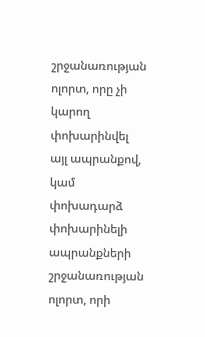շրջանառության ոլորտ, որը չի կարող փոխարինվել այլ ապրանքով, կամ փոխադարձ փոխարինելի ապրանքների շրջանառության ոլորտ, որի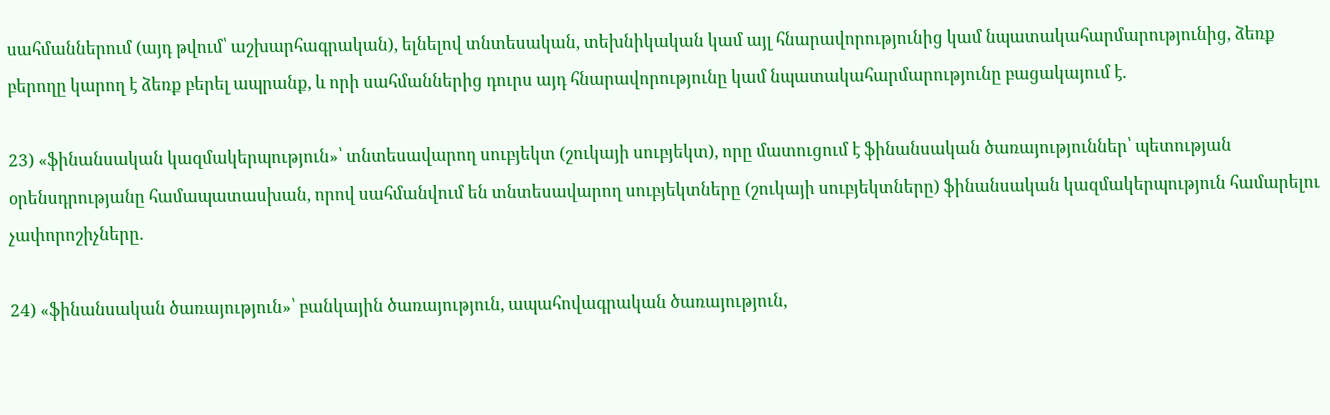սահմաններում (այդ թվում՝ աշխարհագրական), ելնելով տնտեսական, տեխնիկական կամ այլ հնարավորությունից կամ նպատակահարմարությունից, ձեռք բերողը կարող է ձեռք բերել ապրանք, և որի սահմաններից դուրս այդ հնարավորությունը կամ նպատակահարմարությունը բացակայում է.

23) «ֆինանսական կազմակերպություն»՝ տնտեսավարող սուբյեկտ (շուկայի սուբյեկտ), որը մատուցում է ֆինանսական ծառայություններ՝ պետության օրենսդրությանը համապատասխան, որով սահմանվում են տնտեսավարող սուբյեկտները (շուկայի սուբյեկտները) ֆինանսական կազմակերպություն համարելու չափորոշիչները.

24) «ֆինանսական ծառայություն»՝ բանկային ծառայություն, ապահովագրական ծառայություն,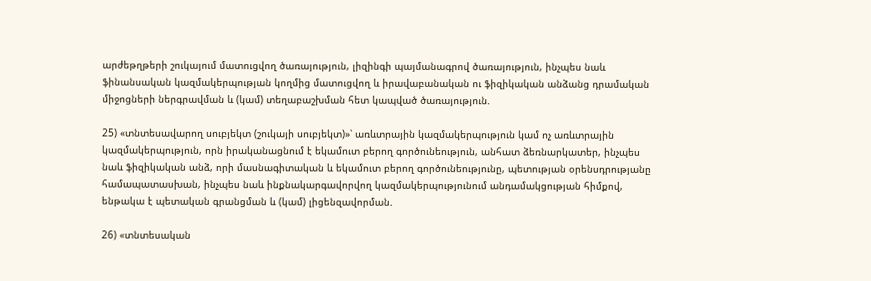արժեթղթերի շուկայում մատուցվող ծառայություն, լիզինգի պայմանագրով ծառայություն, ինչպես նաև ֆինանսական կազմակերպության կողմից մատուցվող և իրավաբանական ու ֆիզիկական անձանց դրամական միջոցների ներգրավման և (կամ) տեղաբաշխման հետ կապված ծառայություն.

25) «տնտեսավարող սուբյեկտ (շուկայի սուբյեկտ)»՝ առևտրային կազմակերպություն կամ ոչ առևտրային կազմակերպություն, որն իրականացնում է եկամուտ բերող գործունեություն, անհատ ձեռնարկատեր, ինչպես նաև ֆիզիկական անձ, որի մասնագիտական և եկամուտ բերող գործունեությունը, պետության օրենսդրությանը համապատասխան, ինչպես նաև ինքնակարգավորվող կազմակերպությունում անդամակցության հիմքով, ենթակա է պետական գրանցման և (կամ) լիցենզավորման.

26) «տնտեսական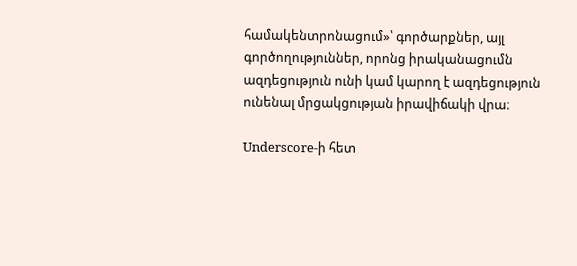համակենտրոնացում»՝ գործարքներ, այլ գործողություններ, որոնց իրականացումն ազդեցություն ունի կամ կարող է ազդեցություն ունենալ մրցակցության իրավիճակի վրա։

Underscore-ի հետ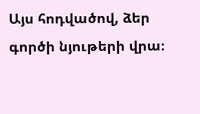Այս հոդվածով, ձեր գործի նյութերի վրա։